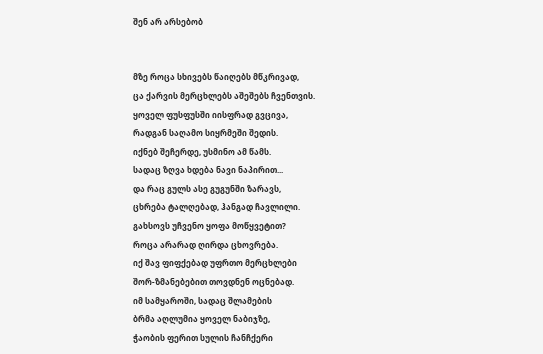შენ არ არსებობ


მზე როცა სხივებს წაიღებს მწკრივად,
ცა ქარვის მერცხლებს აშეშებს ჩვენთვის.
ყოველ ფუსფუსში იისფრად გვცივა,
რადგან საღამო სიყრმეში შედის.
იქნებ შეჩერდე, უსმინო ამ წამს.
სადაც ზღვა ხდება ნავი ნაპირით...
და რაც გულს ასე გუგუნში ზარავს,
ცხრება ტალღებად, ჰანგად ჩავლილი.
გახსოვს უჩვენო ყოფა მოწყვეტით?
როცა არარად ღირდა ცხოვრება.
იქ შავ ფიფქებად უფრთო მერცხლები
შორ-ზმანებებით თოვდნენ ოცნებად.
იმ სამყაროში, სადაც შლამების
ბრმა აღლუმია ყოველ ნაბიჯზე,
ჭაობის ფერით სულის ჩანჩქერი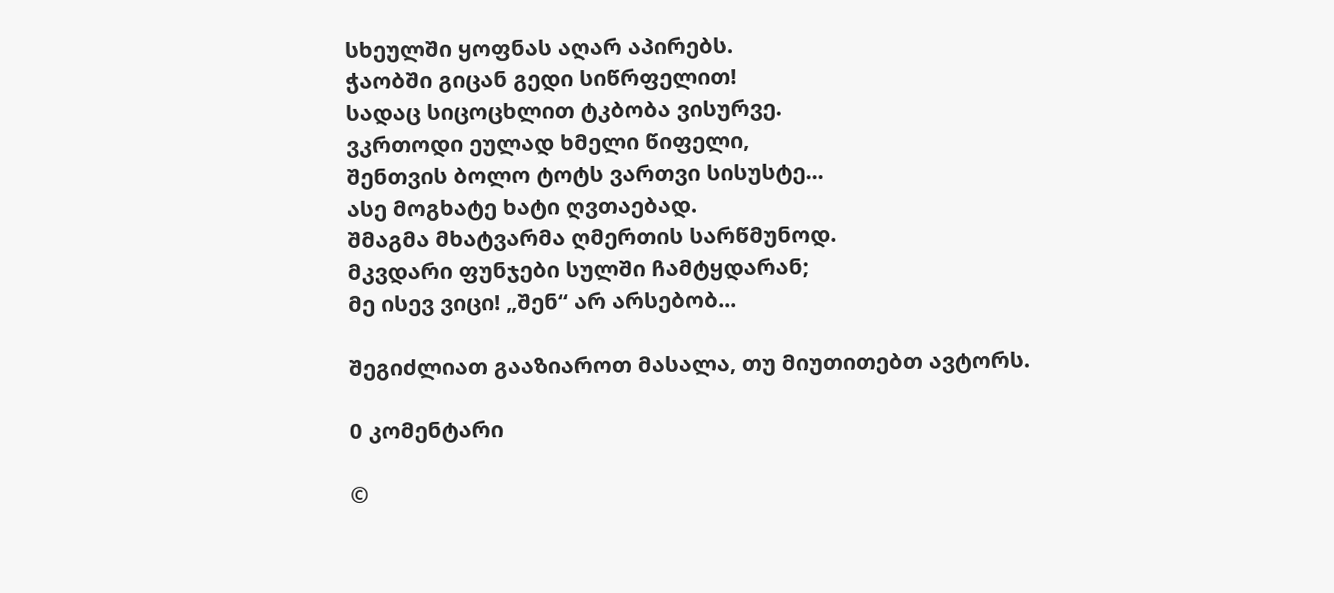სხეულში ყოფნას აღარ აპირებს.
ჭაობში გიცან გედი სიწრფელით!
სადაც სიცოცხლით ტკბობა ვისურვე.
ვკრთოდი ეულად ხმელი წიფელი,
შენთვის ბოლო ტოტს ვართვი სისუსტე...
ასე მოგხატე ხატი ღვთაებად.
შმაგმა მხატვარმა ღმერთის სარწმუნოდ.
მკვდარი ფუნჯები სულში ჩამტყდარან;
მე ისევ ვიცი! „შენ“ არ არსებობ...

შეგიძლიათ გააზიაროთ მასალა, თუ მიუთითებთ ავტორს.

0 კომენტარი

©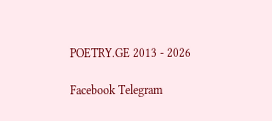POETRY.GE 2013 - 2026

Facebook Telegram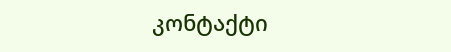კონტაქტი